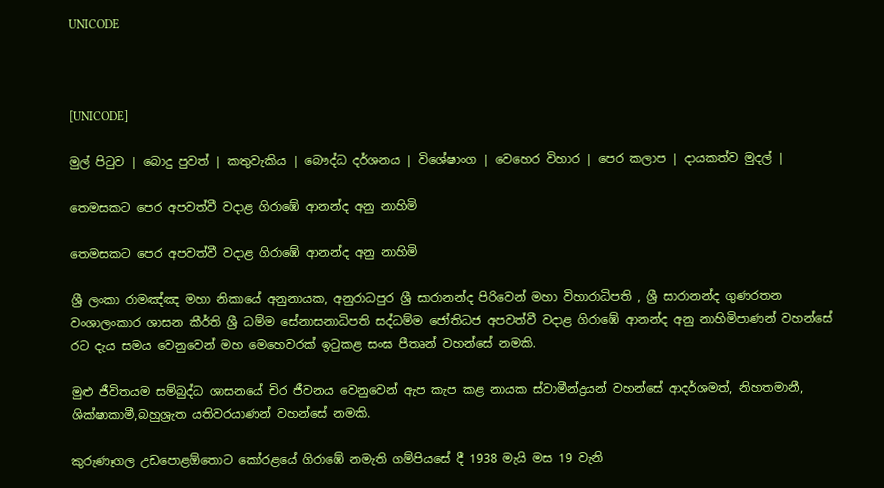UNICODE



[UNICODE]

මුල් පිටුව | බොදු පුවත් | කතුවැකිය | බෞද්ධ දර්ශනය | විශේෂාංග | වෙහෙර විහාර | පෙර කලාප | දායකත්ව මුදල් |

තෙමසකට පෙර අපවත්වී වදාළ ගිරාඹේ ආනන්ද අනු නාහිමි

තෙමසකට පෙර අපවත්වී වදාළ ගිරාඹේ ආනන්ද අනු නාහිමි

ශ්‍රී ලංකා රාමඤ්ඤ මහා නිකායේ අනුනායක, අනුරාධපුර ශ්‍රී සාරානන්ද පිරිවෙන් මහා විහාරාධිපති , ශ්‍රී සාරානන්ද ගුණරතන වංශාලංකාර ශාසන කීර්ති ශ්‍රී ධම්ම සේනාසනාධිපති සද්ධම්ම ජෝතිධජ අපවත්වී වදාළ ගිරාඹේ ආනන්ද අනු නාහිමිපාණන් වහන්සේ රට දැය සමය වෙනුවෙන් මහ මෙහෙවරක් ඉටුකළ සංඝ පීතෘන් වහන්සේ නමකි.

මුළු ජීවිතයම සම්බුද්ධ ශාසනයේ චිර ජීවනය වෙනුවෙන් ඇප කැප කළ නායක ස්වාමීන්ද්‍රයන් වහන්සේ ආදර්ශමත්, නිහතමානී, ශික්ෂාකාමී,බහුශ්‍රැත යතිවරයාණන් වහන්සේ නමකි.

කුරුණෑගල උඩපොළඕතොට කෝරළයේ ගිරාඹේ නමැති ගම්පියසේ දී 1938 මැයි මස 19 වැනි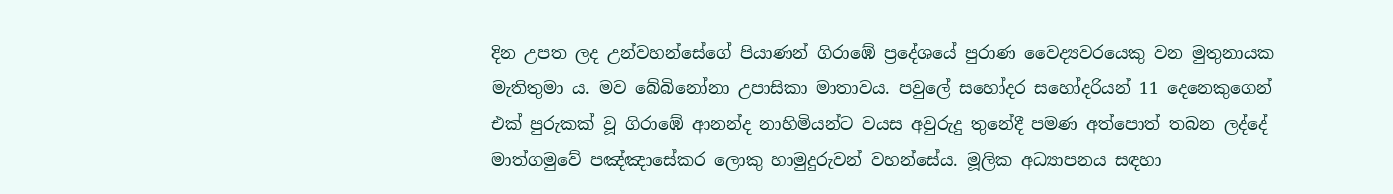දින උපත ලද උන්වහන්සේගේ පියාණන් ගිරාඹේ ප්‍රදේශයේ පුරාණ වෛද්‍යවරයෙකු වන මුතුනායක මැතිතුමා ය. මව බේබිනෝනා උපාසිකා මාතාවය. පවුලේ සහෝදර සහෝදරියන් 11 දෙනෙකුගෙන් එක් පුරුකක් වූ ගිරාඹේ ආනන්ද නාහිමියන්ට වයස අවුරුදු තුනේදී පමණ අත්පොත් තබන ලද්දේ මාත්ගමුවේ පඤ්ඤාසේකර ලොකු හාමුදුරුවන් වහන්සේය. මූලික අධ්‍යාපනය සඳහා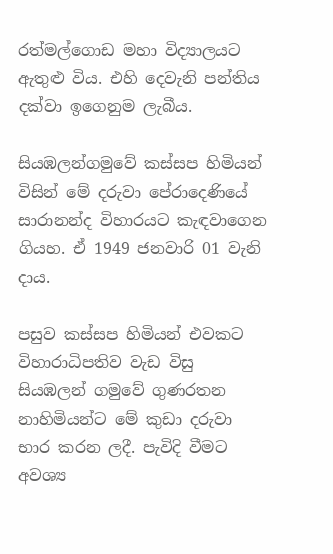රත්මල්ගොඩ මහා විද්‍යාලයට ඇතුළු විය. එහි දෙවැනි පන්තිය දක්වා ඉගෙනුම ලැබීය.

සියඹලන්ගමුවේ කස්සප හිමියන් විසින් මේ දරුවා පේරාදෙණියේ සාරානන්ද විහාරයට කැඳවාගෙන ගියහ. ඒ 1949 ජනවාරි 01 වැනි දාය.

පසුව කස්සප හිමියන් එවකට විහාරාධිපතිව වැඩ විසු සියඹලන් ගමුවේ ගුණරතන නාහිමියන්ට මේ කුඩා දරුවා භාර කරන ලදී. පැවිදි වීමට අවශ්‍ය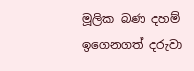මූලික බණ දහම් ඉගෙනගත් දරුවා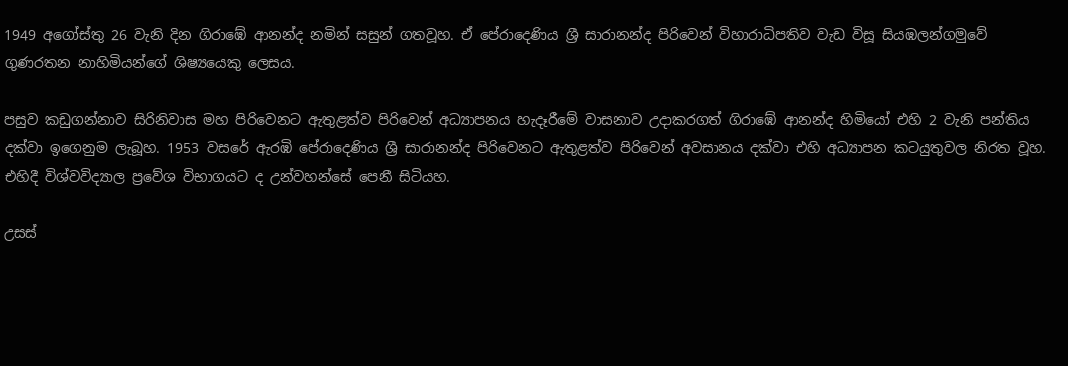1949 අගෝස්තු 26 වැනි දින ගිරාඹේ ආනන්ද නමින් සසුන් ගතවූහ. ඒ පේරාදෙණිය ශ්‍රී සාරානන්ද පිරිවෙන් විහාරාධිපතිව වැඩ විසූ සියඹලන්ගමුවේ ගුණරතන නාහිමියන්ගේ ශිෂ්‍යයෙකු ලෙසය.

පසුව කඩුගන්නාව සිරිනිවාස මහ පිරිවෙනට ඇතුළත්ව පිරිවෙන් අධ්‍යාපනය හැදෑරීමේ වාසනාව උදාකරගත් ගිරාඹේ ආනන්ද හිමියෝ එහි 2 වැනි පන්තිය දක්වා ඉගෙනුම ලැබූහ. 1953 වසරේ ඇරඹි පේරාදෙණිය ශ්‍රී සාරානන්ද පිරිවෙනට ඇතුළත්ව පිරිවෙන් අවසානය දක්වා එහි අධ්‍යාපන කටයුතුවල නිරත වූහ. එහිදී විශ්වවිද්‍යාල ප්‍රවේශ විභාගයට ද උන්වහන්සේ පෙනී සිටියහ.

උසස්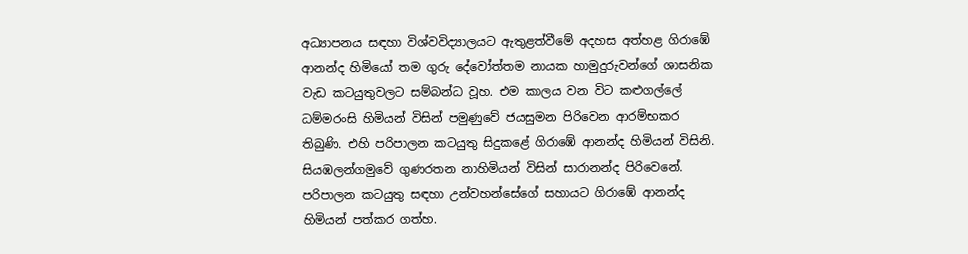අධ්‍යාපනය සඳහා විශ්වවිද්‍යාලයට ඇතුළත්වීමේ අදහස අත්හළ ගිරාඹේ ආනන්ද හිමියෝ තම ගුරු දේවෝත්තම නායක හාමුදුරුවන්ගේ ශාසනික වැඩ කටයුතුවලට සම්බන්ධ වූහ. එම කාලය වන විට කළුගල්ලේ ධම්මරංසි හිමියන් විසින් පමුණුවේ ජයසුමන පිරිවෙන ආරම්භකර තිබුණි. එහි පරිපාලන කටයුතු සිදුකළේ ගිරාඹේ ආනන්ද හිමියන් විසිනි. සියඹලන්ගමුවේ ගුණරතන නාහිමියන් විසින් සාරානන්ද පිරිවෙනේ. පරිපාලන කටයුතු සඳහා උන්වහන්සේගේ සහායට ගිරාඹේ ආනන්ද හිමියන් පත්කර ගත්හ.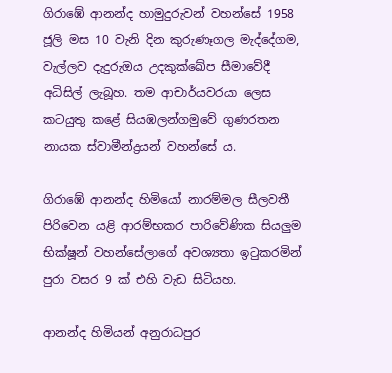ගිරාඹේ ආනන්ද හාමුදුරුවන් වහන්සේ 1958 ජූලි මස 10 වැනි දින කුරුණෑගල මැද්දේගම, වැල්ලව දැදුරුඔය උදකුක්ඛේප සීමාවේදී අධිසිල් ලැබූහ. තම ආචාර්යවරයා ලෙස කටයුතු කළේ සියඹලන්ගමුවේ ගුණරතන නායක ස්වාමීන්ද්‍රයන් වහන්සේ ය.

ගිරාඹේ ආනන්ද හිමියෝ නාරම්මල සීලවතී පිරිවෙන යළි ආරම්භකර පාරිවේණික සියලුම භික්ෂූන් වහන්සේලාගේ අවශ්‍යතා ඉටුකරමින් පුරා වසර 9 ක් එහි වැඩ සිටියහ.

ආනන්ද හිමියන් අනුරාධපුර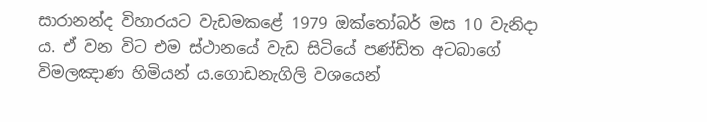සාරානන්ද විහාරයට වැඩමකළේ 1979 ඔක්තෝබර් මස 10 වැනිදා ය. ඒ වන විට එම ස්ථානයේ වැඩ සිටියේ පණ්ඩිත අටබාගේ විමලඤාණ හිමියන් ය.ගොඩනැගිලි වශයෙන්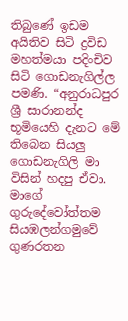තිබුණේ ඉඩම අයිතිව සිටි ද්‍රවිඩ මහත්මයා පදිංචිව සිටි ගොඩනැගිල්ල පමණි. “අනුරාධපුර ශ්‍රී සාරානන්ද භූමියෙහි දැනට මේ තිබෙන සියලු ගොඩනැගිලි මා විසින් හදපු ඒවා. මාගේ ගුරුදේවෝත්තම සියඹලන්ගමුවේ ගුණරතන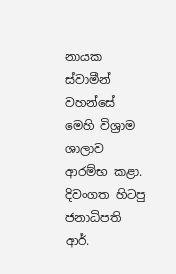නායක ස්වාමීන් වහන්සේ මෙහි විශ්‍රාම ශාලාව ආරම්භ කළා. දිවංගත හිටපු ජනාධිපති ආර්.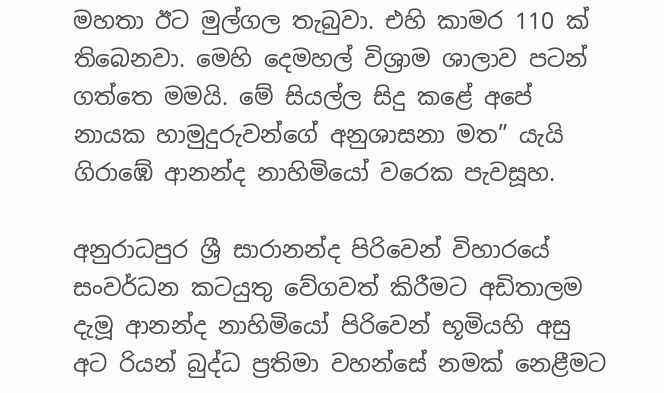මහතා ඊට මුල්ගල තැබුවා. එහි කාමර 110 ක් තිබෙනවා. මෙහි දෙමහල් විශ්‍රාම ශාලාව පටන් ගත්තෙ මමයි. මේ සියල්ල සිදු කළේ අපේ නායක හාමුදුරුවන්ගේ අනුශාසනා මත” යැයි ගිරාඹේ ආනන්ද නාහිමියෝ වරෙක පැවසූහ.

අනුරාධපුර ශ්‍රී සාරානන්ද පිරිවෙන් විහාරයේ සංවර්ධන කටයුතු වේගවත් කිරීමට අඩිතාලම දැමූ ආනන්ද නාහිමියෝ පිරිවෙන් භූමියහි අසු අට රියන් බුද්ධ ප්‍රතිමා වහන්සේ නමක් නෙළීමට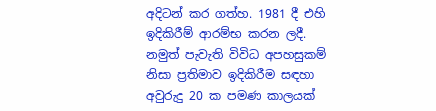අදිටන් කර ගත්හ. 1981 දී එහි ඉදිකිරීම් ආරම්භ කරන ලදී. නමුත් පැවැති විවිධ අපහසුකම් නිසා ප්‍රතිමාව ඉදිකිරීම සඳහා අවුරුදු 20 ක පමණ කාලයක්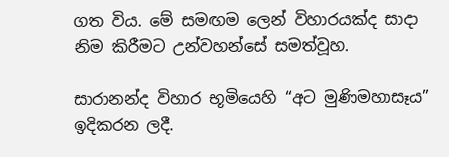ගත විය. මේ සමඟම ලෙන් විහාරයක්ද සාදා නිම කිරීමට උන්වහන්සේ සමත්වූහ.

සාරානන්ද විහාර භූමියෙහි “අට මුණිමහාසෑය” ඉදිකරන ලදී.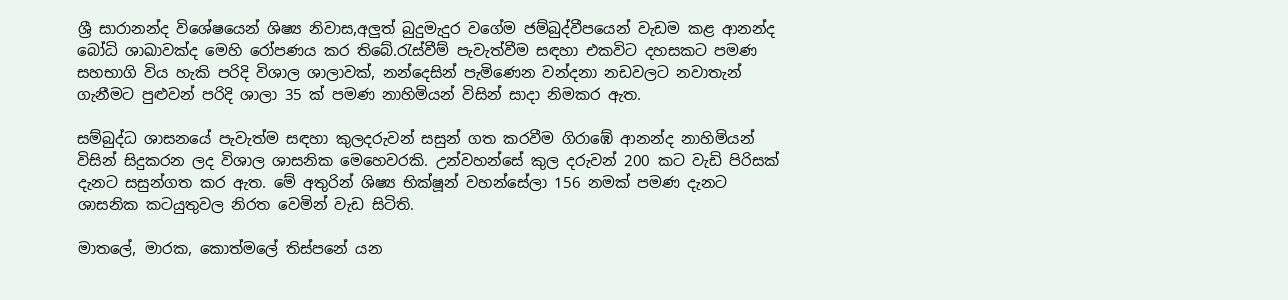ශ්‍රී සාරානන්ද විශේෂයෙන් ශිෂ්‍ය නිවාස,අලුත් බුදුමැදුර වගේම ජම්බුද්වීපයෙන් වැඩම කළ ආනන්ද බෝධි ශාඛාවක්ද මෙහි රෝපණය කර තිබේ.රැස්වීම් පැවැත්වීම සඳහා එකවිට දහසකට පමණ සහභාගි විය හැකි පරිදි විශාල ශාලාවක්, නන්දෙසින් පැමිණෙන වන්දනා නඩවලට නවාතැන් ගැනීමට පුළුවන් පරිදි ශාලා 35 ක් පමණ නාහිමියන් විසින් සාදා නිමකර ඇත.

සම්බුද්ධ ශාසනයේ පැවැත්ම සඳහා කුලදරුවන් සසුන් ගත කරවීම ගිරාඹේ ආනන්ද නාහිමියන් විසින් සිදුකරන ලද විශාල ශාසනික මෙහෙවරකි. උන්වහන්සේ කුල දරුවන් 200 කට වැඩි පිරිසක් දැනට සසුන්ගත කර ඇත. මේ අතුරින් ශිෂ්‍ය භික්ෂූන් වහන්සේලා 156 නමක් පමණ දැනට ශාසනික කටයුතුවල නිරත වෙමින් වැඩ සිටිති.

මාතලේ, මාරක, කොත්මලේ තිස්පනේ යන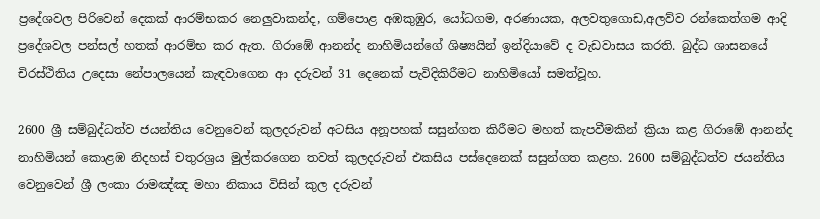ප්‍රදේශවල පිරිවෙන් දෙකක් ආරම්භකර නෙලුවාකන්ද, ගම්පොළ අඹකුඹුර, යෝධගම, අරණායක, අලවතුගොඩ,අලව්ව රන්කෙත්ගම ආදි ප්‍රදේශවල පන්සල් හතක් ආරම්භ කර ඇත. ගිරාඹේ ආනන්ද නාහිමියන්ගේ ශිෂ්‍යයින් ඉන්දියාවේ ද වැඩවාසය කරති. බුද්ධ ශාසනයේ චිරස්ථිතිය උදෙසා නේපාලයෙන් කැඳවාගෙන ආ දරුවන් 31 දෙනෙක් පැවිදිකිරීමට නාහිමියෝ සමත්වූහ.

2600 ශ්‍රී සම්බුද්ධත්ව ජයන්තිය වෙනුවෙන් කුලදරුවන් අටසිය අනූපහක් සසුන්ගත කිරීමට මහත් කැපවීමකින් ක්‍රියා කළ ගිරාඹේ ආනන්ද නාහිමියන් කොළඹ නිදහස් චතුරශ්‍රය මුල්කරගෙන තවත් කුලදරුවන් එකසිය පස්දෙනෙක් සසුන්ගත කළහ. 2600 සම්බුද්ධත්ව ජයන්තිය වෙනුවෙන් ශ්‍රී ලංකා රාමඤ්ඤ මහා නිකාය විසින් කුල දරුවන්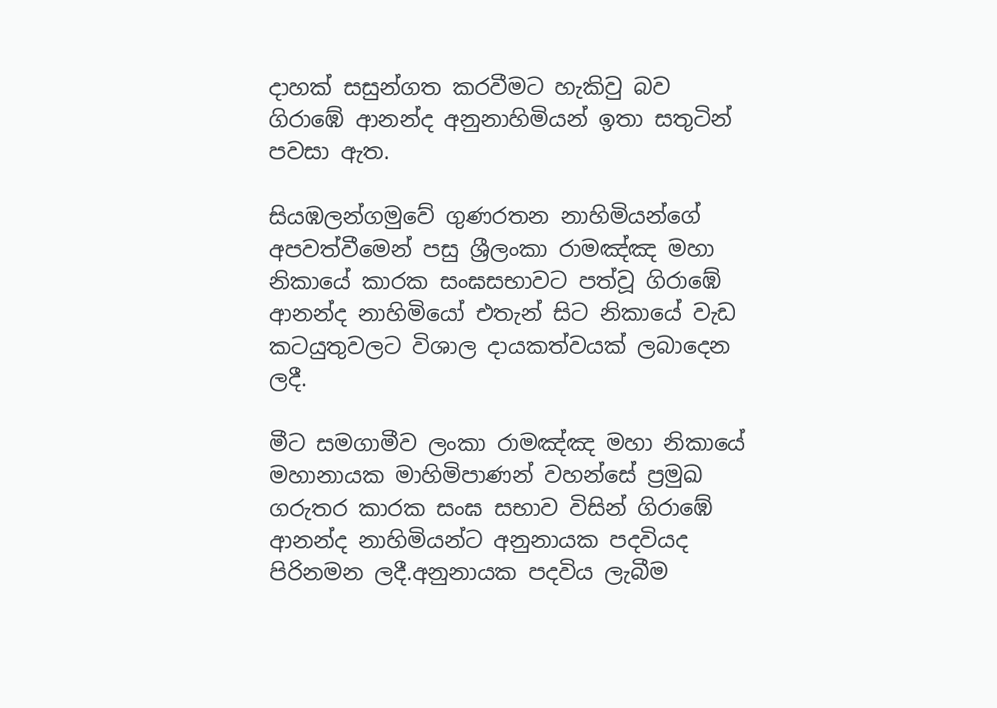දාහක් සසුන්ගත කරවීමට හැකිවු බව ගිරාඹේ ආනන්ද අනුනාහිමියන් ඉතා සතුටින් පවසා ඇත.

සියඹලන්ගමුවේ ගුණරතන නාහිමියන්ගේ අපවත්වීමෙන් පසු ශ්‍රීලංකා රාමඤ්ඤ මහා නිකායේ කාරක සංඝසභාවට පත්වූ ගිරාඹේ ආනන්ද නාහිමියෝ එතැන් සිට නිකායේ වැඩ කටයුතුවලට විශාල දායකත්වයක් ලබාදෙන ලදී.

මීට සමගාමීව ලංකා රාමඤ්ඤ මහා නිකායේ මහානායක මාහිමිපාණන් වහන්සේ ප්‍රමුඛ ගරුතර කාරක සංඝ සභාව විසින් ගිරාඹේ ආනන්ද නාහිමියන්ට අනුනායක පදවියද පිරිනමන ලදී.අනුනායක පදවිය ලැබීම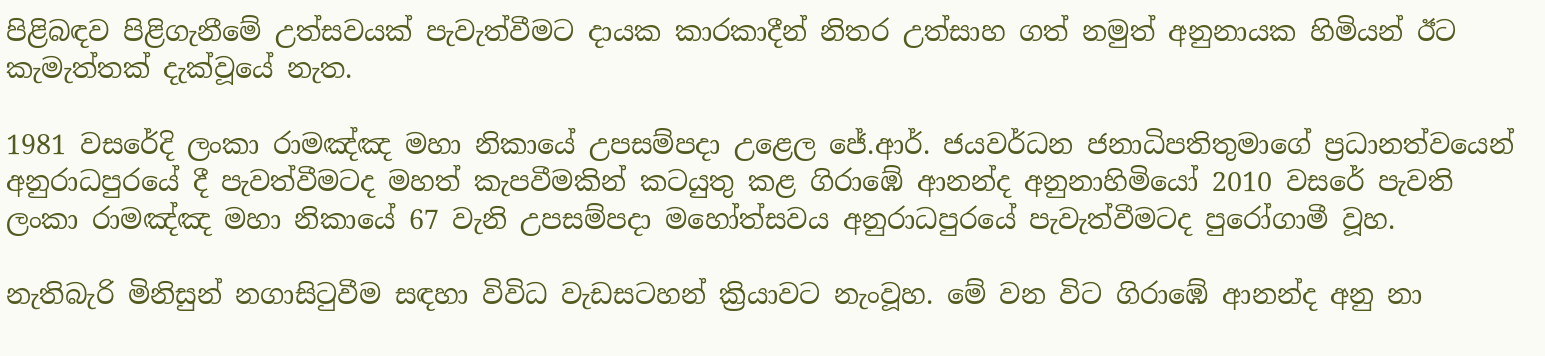පිළිබඳව පිළිගැනීමේ උත්සවයක් පැවැත්වීමට දායක කාරකාදීන් නිතර උත්සාහ ගත් නමුත් අනුනායක හිමියන් ඊට කැමැත්තක් දැක්වූයේ නැත.

1981 වසරේදි ලංකා රාමඤ්ඤ මහා නිකායේ උපසම්පදා උළෙල ජේ.ආර්. ජයවර්ධන ජනාධිපතිතුමාගේ ප්‍රධානත්වයෙන් අනුරාධපුරයේ දී පැවත්වීමටද මහත් කැපවීමකින් කටයුතු කළ ගිරාඹේ ආනන්ද අනුනාහිමියෝ 2010 වසරේ පැවති ලංකා රාමඤ්ඤ මහා නිකායේ 67 වැනි උපසම්පදා මහෝත්සවය අනුරාධපුරයේ පැවැත්වීමටද පුරෝගාමී වූහ.

නැතිබැරි මිනිසුන් නගාසිටුවීම සඳහා විවිධ වැඩසටහන් ක්‍රියාවට නැංවූහ. මේ වන විට ගිරාඹේ ආනන්ද අනු නා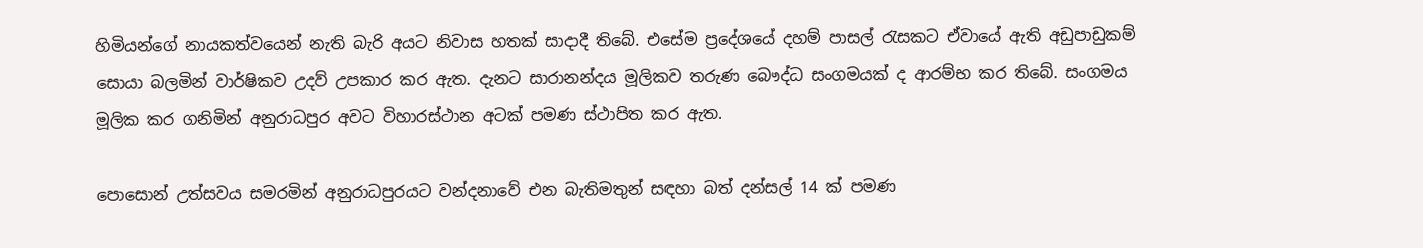හිමියන්ගේ නායකත්වයෙන් නැති බැරි අයට නිවාස හතක් සාදාදී තිබේ. එසේම ප්‍රදේශයේ දහම් පාසල් රැසකට ඒවායේ ඇති අඩුපාඩුකම් සොයා බලමින් වාර්ෂිකව උදව් උපකාර කර ඇත. දැනට සාරානන්දය මූලිකව තරුණ බෞද්ධ සංගමයක් ද ආරම්භ කර තිබේ. සංගමය මූලික කර ගනිමින් අනුරාධපුර අවට විහාරස්ථාන අටක් පමණ ස්ථාපිත කර ඇත.

පොසොන් උත්සවය සමරමින් අනුරාධපුරයට වන්දනාවේ එන බැතිමතුන් සඳහා බත් දන්සල් 14 ක් පමණ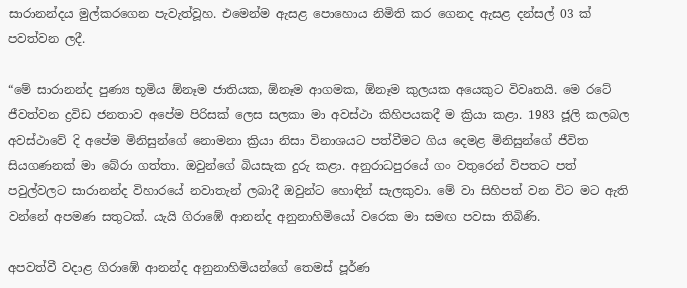සාරානන්දය මුල්කරගෙන පැවැත්වූහ. එමෙන්ම ඇසළ පොහොය නිමිති කර ගෙනද ඇසළ දන්සල් 03 ක් පවත්වන ලදී.

“මේ සාරානන්ද පුණ්‍ය භූමිය ඕනෑම ජාතියක, ඕනෑම ආගමක, ඕනෑම කුලයක අයෙකුට විවෘතයි. මෙ රටේ ජීවත්වන ද්‍රවිඩ ජනතාව අපේම පිරිසක් ලෙස සලකා මා අවස්ථා කිහිපයකදී ම ක්‍රියා කළා. 1983 ජූලි කලබල අවස්ථාවේ දි අපේම මිනිසුන්ගේ නොමනා ක්‍රියා නිසා විනාශයට පත්වීමට ගිය දෙමළ මිනිසුන්ගේ ජීවිත සියගණනක් මා බේරා ගත්තා. ඔවුන්ගේ බියසැක දුරු කළා. අනුරාධපුරයේ ගං වතුරෙන් විපතට පත් පවුල්වලට සාරානන්ද විහාරයේ නවාතැන් ලබාදී ඔවුන්ට හොඳින් සැලකුවා. මේ වා සිහිපත් වන විට මට ඇති වන්නේ අපමණ සතුටක්. යැයි ගිරාඹේ ආනන්ද අනුනාහිමියෝ වරෙක මා සමඟ පවසා තිබිණි.

අපවත්වී වදාළ ගිරාඹේ ආනන්ද අනුනාහිමියන්ගේ තෙමස් පූර්ණ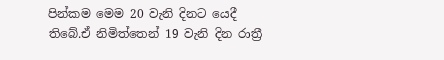පින්කම මෙම 20 වැනි දිනට යෙදී තිබේ.ඒ නිමිත්තෙන් 19 වැනි දින රාත්‍රී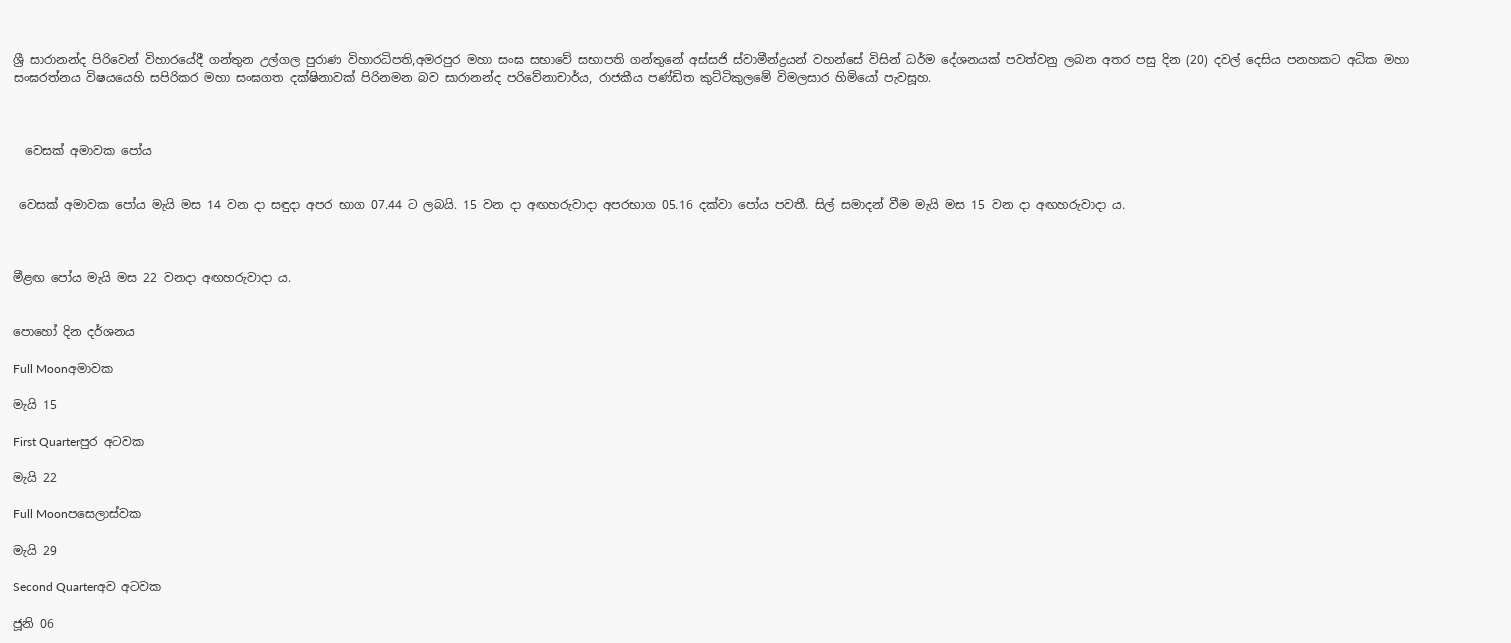ශ්‍රී සාරානන්ද පිරිවෙන් විහාරයේදී ගන්තුන උල්ගල පුරාණ විහාරධිපති,අමරපුර මහා සංඝ සභාවේ සභාපති ගන්තුනේ අස්සජි ස්වාමීන්ද්‍රයන් වහන්සේ විසින් ධර්ම දේශනයක් පවත්වනු ලබන අතර පසු දින (20) දවල් දෙසිය පනහකට අධික මහා සංඝරත්නය විෂයයෙහි සපිරිකර මහා සංඝගත දක්ෂිනාවක් පිරිනමන බව සාරානන්ද පරිවේනාචාර්ය, රාජකීය පණ්ඩිත කුට්ටිකුලමේ විමලසාර හිමියෝ පැවසූහ.



  වෙසක් අමාවක පෝය


 වෙසක් අමාවක පෝය මැයි මස 14 වන දා සඳුදා අපර භාග 07.44 ට ලබයි. 15 වන දා අඟහරුවාදා අපරභාග 05.16 දක්වා පෝය පවතී. සිල් සමාදන් වීම මැයි මස 15 වන දා අඟහරුවාදා ය.



මීළඟ පෝය මැයි මස 22 වනදා අඟහරුවාදා ය.


පොහෝ දින දර්ශනය

Full Moonඅමාවක

මැයි 15

First Quarterපුර අටවක

මැයි 22

Full Moonපසෙලාස්වක

මැයි 29

Second Quarterඅව අටවක

ජූනි 06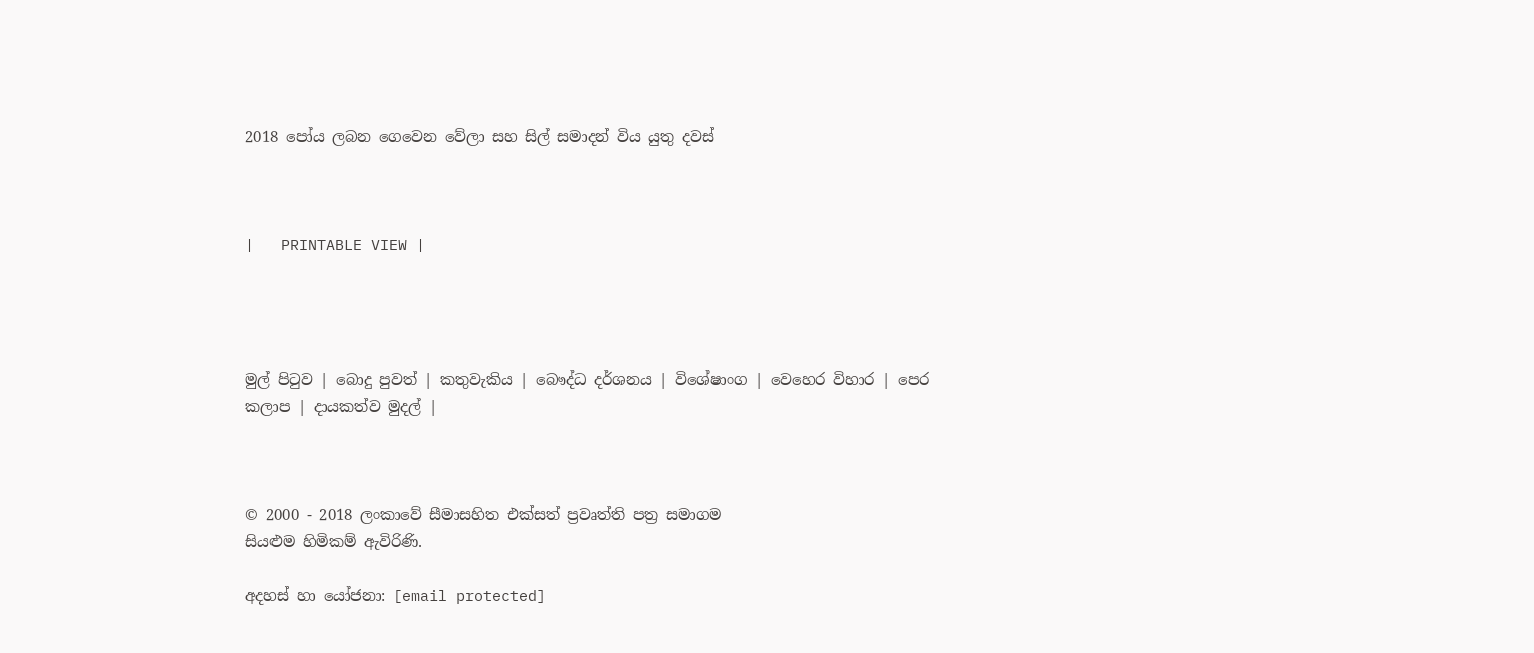2018 පෝය ලබන ගෙවෙන වේලා සහ සිල් සමාදන් විය යුතු දවස්



|   PRINTABLE VIEW |




මුල් පිටුව | බොදු පුවත් | කතුවැකිය | බෞද්ධ දර්ශනය | විශේෂාංග | වෙහෙර විහාර | පෙර කලාප | දායකත්ව මුදල් |



© 2000 - 2018 ලංකාවේ සීමාසහිත එක්සත් ප්‍රවෘත්ති පත්‍ර සමාගම
සියළුම හිමිකම් ඇවිරිණි.

අදහස් හා යෝජනා: [email protected]